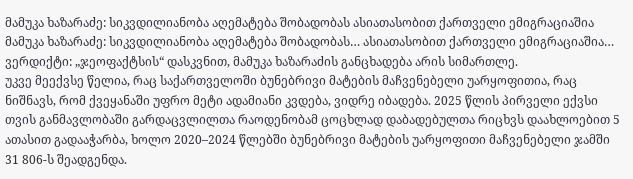მამუკა ხაზარაძე: სიკვდილიანობა აღემატება შობადობას ასიათასობით ქართველი ემიგრაციაშია
მამუკა ხაზარაძე: სიკვდილიანობა აღემატება შობადობას… ასიათასობით ქართველი ემიგრაციაშია…
ვერდიქტი: „ჯეოფაქტსის“ დასკვნით, მამუკა ხაზარაძის განცხადება არის სიმართლე.
უკვე მეექვსე წელია, რაც საქართველოში ბუნებრივი მატების მაჩვენებელი უარყოფითია, რაც ნიშნავს, რომ ქვეყანაში უფრო მეტი ადამიანი კვდება, ვიდრე იბადება. 2025 წლის პირველი ექვსი თვის განმავლობაში გარდაცვლილთა რაოდენობამ ცოცხლად დაბადებულთა რიცხვს დაახლოებით 5 ათასით გადააჭარბა, ხოლო 2020–2024 წლებში ბუნებრივი მატების უარყოფითი მაჩვენებელი ჯამში 31 806-ს შეადგენდა.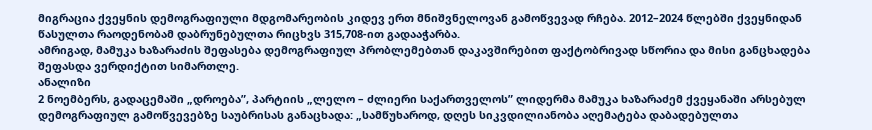მიგრაცია ქვეყნის დემოგრაფიული მდგომარეობის კიდევ ერთ მნიშვნელოვან გამოწვევად რჩება. 2012–2024 წლებში ქვეყნიდან წასულთა რაოდენობამ დაბრუნებულთა რიცხვს 315,708-ით გადააჭარბა.
ამრიგად, მამუკა ხაზარაძის შეფასება დემოგრაფიულ პრობლემებთან დაკავშირებით ფაქტობრივად სწორია და მისი განცხადება შეფასდა ვერდიქტით სიმართლე.
ანალიზი
2 ნოემბერს, გადაცემაში „დროება”, პარტიის „ლელო – ძლიერი საქართველოს” ლიდერმა მამუკა ხაზარაძემ ქვეყანაში არსებულ დემოგრაფიულ გამოწვევებზე საუბრისას განაცხადა: „სამწუხაროდ, დღეს სიკვდილიანობა აღემატება დაბადებულთა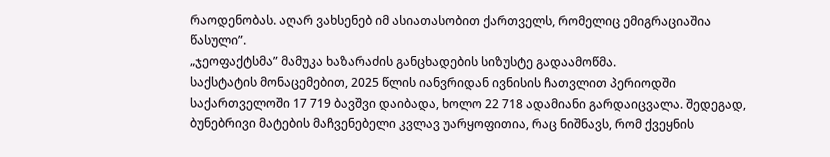რაოდენობას. აღარ ვახსენებ იმ ასიათასობით ქართველს, რომელიც ემიგრაციაშია წასული”.
„ჯეოფაქტსმა” მამუკა ხაზარაძის განცხადების სიზუსტე გადაამოწმა.
საქსტატის მონაცემებით, 2025 წლის იანვრიდან ივნისის ჩათვლით პერიოდში საქართველოში 17 719 ბავშვი დაიბადა, ხოლო 22 718 ადამიანი გარდაიცვალა. შედეგად, ბუნებრივი მატების მაჩვენებელი კვლავ უარყოფითია, რაც ნიშნავს, რომ ქვეყნის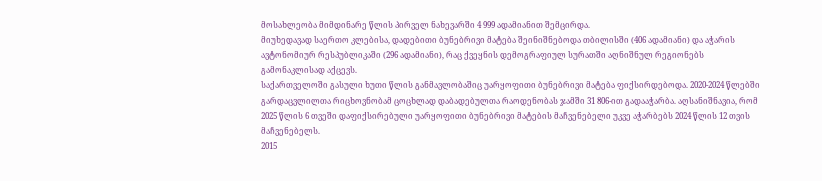მოსახლეობა მიმდინარე წლის პირველ ნახევარში 4 999 ადამიანით შემცირდა.
მიუხედავად საერთო კლებისა, დადებითი ბუნებრივი მატება შეინიშნებოდა თბილისში (406 ადამიანი) და აჭარის ავტონომიურ რესპუბლიკაში (296 ადამიანი), რაც ქვეყნის დემოგრაფიულ სურათში აღნიშნულ რეგიონებს გამონაკლისად აქცევს.
საქართველოში გასული ხუთი წლის განმავლობაშიც უარყოფითი ბუნებრივი მატება ფიქსირდებოდა. 2020-2024 წლებში გარდაცვლილთა რიცხოვნობამ ცოცხლად დაბადებულთა რაოდენობას ჯამში 31 806-ით გადააჭარბა. აღსანიშნავია, რომ 2025 წლის 6 თვეში დაფიქსირებული უარყოფითი ბუნებრივი მატების მაჩვენებელი უკვე აჭარბებს 2024 წლის 12 თვის მაჩვენებელს.
2015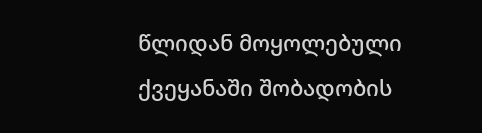წლიდან მოყოლებული ქვეყანაში შობადობის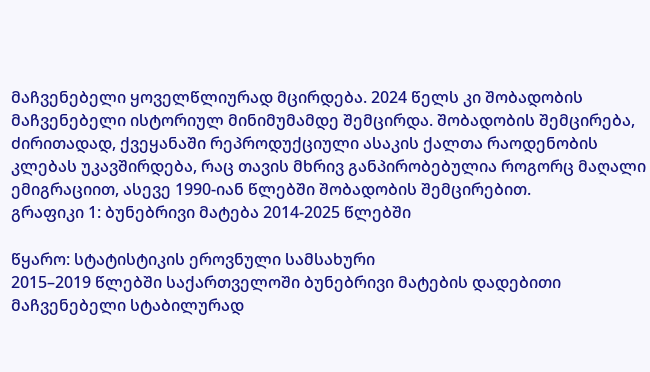მაჩვენებელი ყოველწლიურად მცირდება. 2024 წელს კი შობადობის მაჩვენებელი ისტორიულ მინიმუმამდე შემცირდა. შობადობის შემცირება, ძირითადად, ქვეყანაში რეპროდუქციული ასაკის ქალთა რაოდენობის კლებას უკავშირდება, რაც თავის მხრივ განპირობებულია როგორც მაღალი ემიგრაციით, ასევე 1990-იან წლებში შობადობის შემცირებით.
გრაფიკი 1: ბუნებრივი მატება 2014-2025 წლებში

წყარო: სტატისტიკის ეროვნული სამსახური
2015–2019 წლებში საქართველოში ბუნებრივი მატების დადებითი მაჩვენებელი სტაბილურად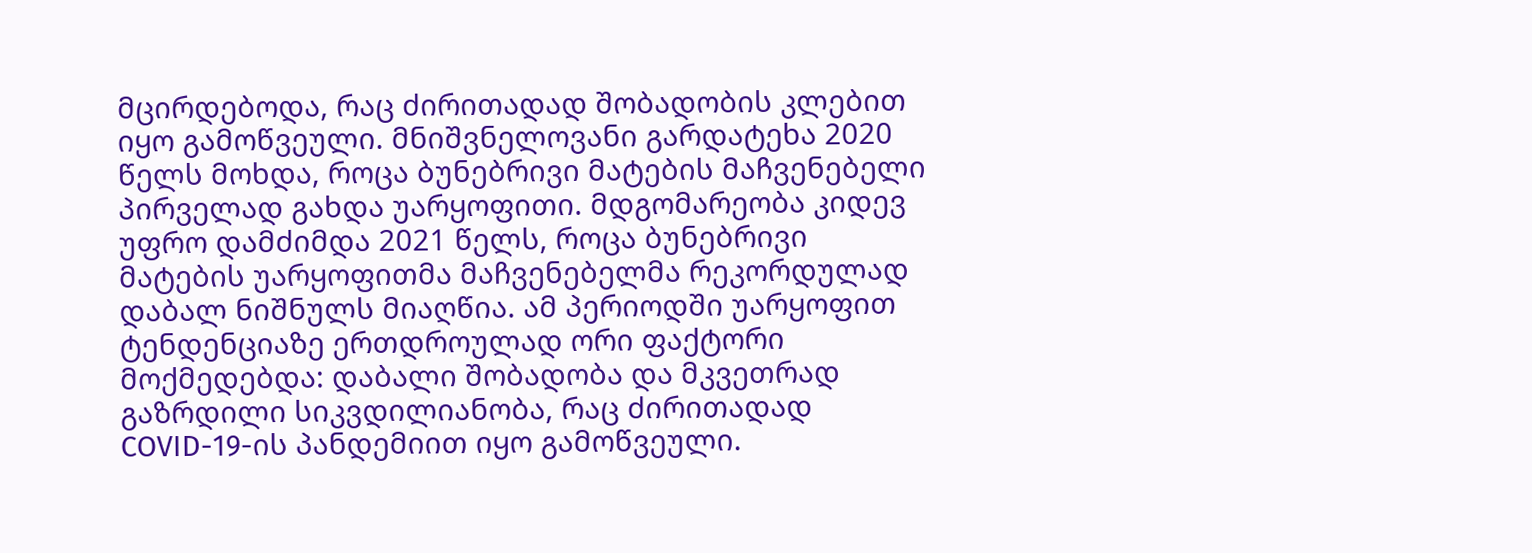მცირდებოდა, რაც ძირითადად შობადობის კლებით იყო გამოწვეული. მნიშვნელოვანი გარდატეხა 2020 წელს მოხდა, როცა ბუნებრივი მატების მაჩვენებელი პირველად გახდა უარყოფითი. მდგომარეობა კიდევ უფრო დამძიმდა 2021 წელს, როცა ბუნებრივი მატების უარყოფითმა მაჩვენებელმა რეკორდულად დაბალ ნიშნულს მიაღწია. ამ პერიოდში უარყოფით ტენდენციაზე ერთდროულად ორი ფაქტორი მოქმედებდა: დაბალი შობადობა და მკვეთრად გაზრდილი სიკვდილიანობა, რაც ძირითადად COVID-19-ის პანდემიით იყო გამოწვეული.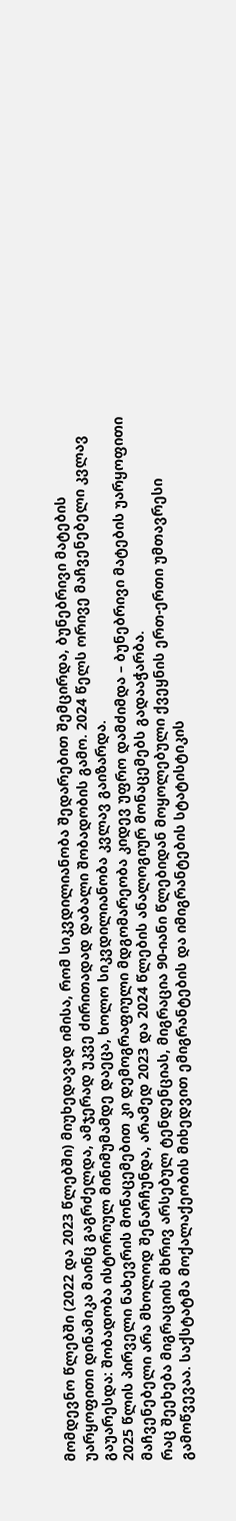მომდევნო წლებში (2022 და 2023 წლებში) მიუხედავად იმისა, რომ სიკვდილიანობა შედარებით შემცირდა, ბუნებრივი მატების უარყოფითი დინამიკა მაინც გაგრძელდა, ამჯერად უკვე ძირითადად დაბალი შობადობის გამო. 2024 წელს ორივე მაჩვენებელი კვლავ გაუარესდა: შობადობა ისტორიულ მინიმუმამდე დაეცა, ხოლო სიკვდილიანობა კვლავ გაიზარდა.
2025 წლის პირველი ნახევრის მონაცემებით კი დემოგრაფიული მდგომარეობა კიდევ უფრო დამძიმდა – ბუნებრივი მატების უარყოფითი მაჩვენებელი არა მხოლოდ შენარჩუნდა, არამედ 2023 და 2024 წლების ანალოგიურ მონაცემებს გადააჭარბა.
რაც შეეხება მიგრაციის მხრივ არსებულ ტენდენციას, მიგრაცია 90-იანი წლებიდან მოყოლებული ქვეყნის ერთ-ერთი უმთავრესი გამოწვევაა. საქსტატმა მოქალაქეობის მიხედვით ემიგრანტების და იმიგრანტების სტატისტიკის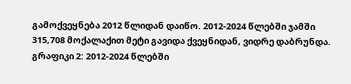გამოქვეყნება 2012 წლიდან დაიწო. 2012-2024 წლებში ჯამში 315,708 მოქალაქით მეტი გავიდა ქვეყნიდან, ვიდრე დაბრუნდა.
გრაფიკი 2: 2012-2024 წლებში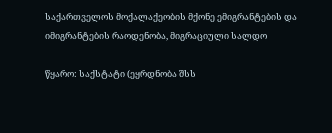საქართველოს მოქალაქეობის მქონე ემიგრანტების და იმიგრანტების რაოდენობა, მიგრაციული სალდო

წყარო: საქსტატი (ეყრდნობა შსს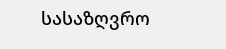სასაზღვრო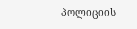პოლიციის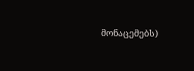მონაცემებს)